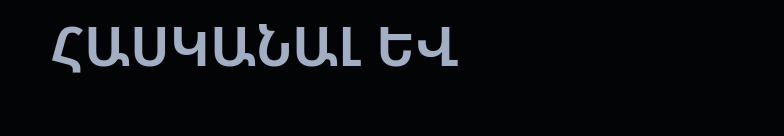ՀԱՍԿԱՆԱԼ ԵՎ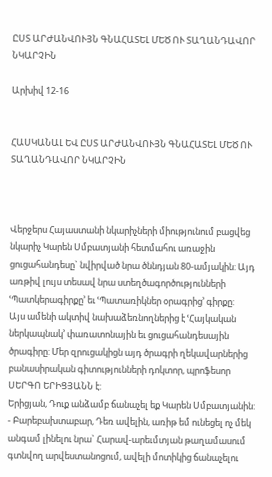ԸՍՏ ԱՐԺԱՆՎՈՒՅՆ ԳՆԱՀԱՏԵԼ ՄԵԾ ՈՒ ՏԱՂԱՆԴԱՎՈՐ ՆԿԱՐՉԻՆ

Արխիվ 12-16


ՀԱՍԿԱՆԱԼ ԵՎ ԸՍՏ ԱՐԺԱՆՎՈՒՅՆ ԳՆԱՀԱՏԵԼ ՄԵԾ ՈՒ ՏԱՂԱՆԴԱՎՈՐ ՆԿԱՐՉԻՆ



Վերջերս Հայաստանի նկարիչների միությունում բացվեց նկարիչ Կարեն Սմբատյանի հետմահու առաջին ցուցահանդեսը` նվիրված նրա ծննդյան 80-ամյակին: Այդ առթիվ լույս տեսավ նրա ստեղծագործությունների ՙՊատկերագիրքը՚ եւ ՙՊատառիկներ օրագրից՚ գիրքը:
Այս ամենի ակտիվ նախաձեռնողներից է ՙՀայկական ներկապնակ՚ փառատոնային եւ ցուցահանդեսային ծրագիրը: Մեր զրուցակիցն այդ ծրագրի ղեկավարներից բանասիրական գիտությունների դոկտոր, պրոֆեսոր ՍԵՐԳՈ ԵՐԻՑՅԱՆՆ է:
Երիցյան, Դուք անձամբ ճանաչել եք Կարեն Սմբատյանին:
- Բարեբախտաբար, Դեռ ավելին, առիթ եմ ունեցել ոչ մեկ անգամ լինելու նրա` Հարավ-արեւմտյան թաղամասում գտնվող արվեստանոցում, ավելի մոտիկից ճանաչելու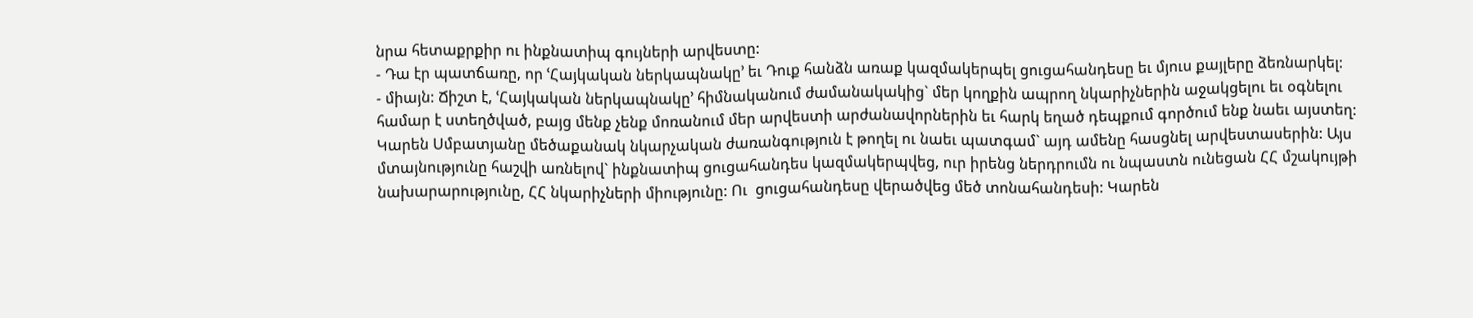նրա հետաքրքիր ու ինքնատիպ գույների արվեստը:
- Դա էր պատճառը, որ ՙՀայկական ներկապնակը՚ եւ Դուք հանձն առաք կազմակերպել ցուցահանդեսը եւ մյուս քայլերը ձեռնարկել:
- միայն: Ճիշտ է, ՙՀայկական ներկապնակը՚ հիմնականում ժամանակակից` մեր կողքին ապրող նկարիչներին աջակցելու եւ օգնելու համար է ստեղծված, բայց մենք չենք մոռանում մեր արվեստի արժանավորներին եւ հարկ եղած դեպքում գործում ենք նաեւ այստեղ:
Կարեն Սմբատյանը մեծաքանակ նկարչական ժառանգություն է թողել ու նաեւ պատգամ` այդ ամենը հասցնել արվեստասերին: Այս մտայնությունը հաշվի առնելով` ինքնատիպ ցուցահանդես կազմակերպվեց, ուր իրենց ներդրումն ու նպաստն ունեցան ՀՀ մշակույթի նախարարությունը, ՀՀ նկարիչների միությունը: Ու  ցուցահանդեսը վերածվեց մեծ տոնահանդեսի: Կարեն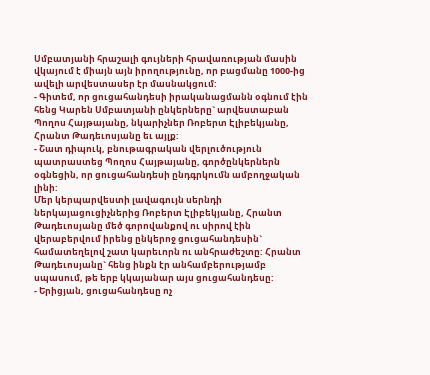Սմբատյանի հրաշալի գույների հրավառության մասին վկայում է միայն այն իրողությունը, որ բացմանը 1000-ից ավելի արվեստասեր էր մասնակցում:
- Գիտեմ, որ ցուցահանդեսի իրականացմանն օգնում էին հենց Կարեն Սմբատյանի ընկերները` արվեստաբան Պողոս Հայթայանը, նկարիչներ Ռոբերտ Էլիբեկյանը, Հրանտ Թադեւոսյանը եւ այլք:
- Շատ դիպուկ, բնութագրական վերլուծություն պատրաստեց Պողոս Հայթայանը, գործընկերներն օգնեցին, որ ցուցահանդեսի ընդգրկումն ամբողջական լինի:
Մեր կերպարվեստի լավագույն սերնդի ներկայացուցիչներից Ռոբերտ Էլիբեկյանը, Հրանտ Թադեւոսյանը մեծ գորովանքով ու սիրով էին վերաբերվում իրենց ընկերոջ ցուցահանդեսին` համատեղելով շատ կարեւորն ու անհրաժեշտը: Հրանտ Թադեւոսյանը` հենց ինքն էր անհամբերությամբ սպասում, թե երբ կկայանար այս ցուցահանդեսը:
- Երիցյան, ցուցահանդեսը ոչ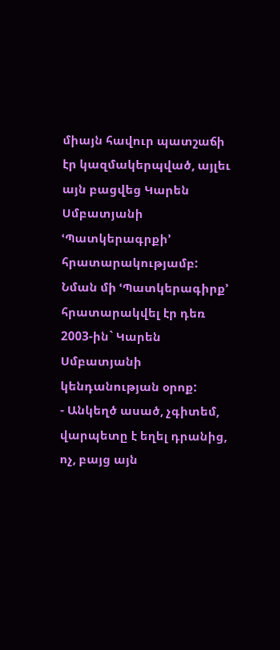միայն հավուր պատշաճի էր կազմակերպված, այլեւ այն բացվեց Կարեն Սմբատյանի ՙՊատկերագրքի՚ հրատարակությամբ: Նման մի ՙՊատկերագիրք՚ հրատարակվել էր դեռ 2003-ին` Կարեն Սմբատյանի կենդանության օրոք:
- Անկեղծ ասած, չգիտեմ, վարպետը է եղել դրանից, ոչ, բայց այն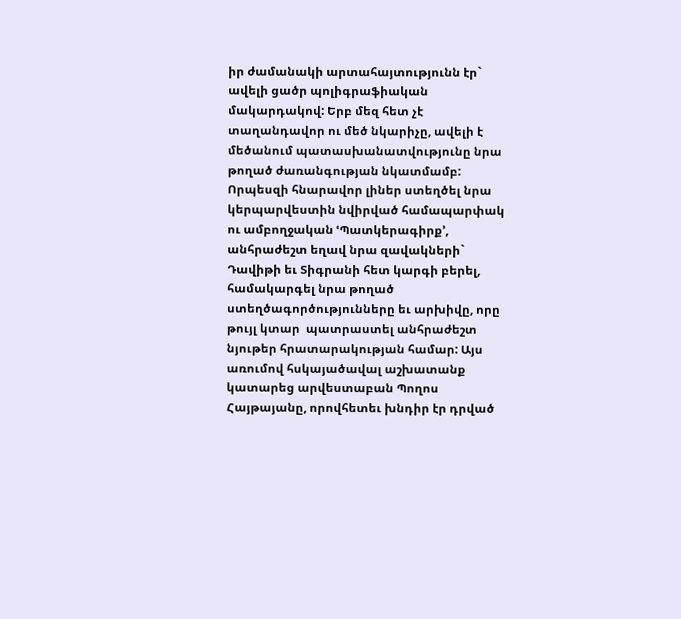իր ժամանակի արտահայտությունն էր` ավելի ցածր պոլիգրաֆիական մակարդակով: Երբ մեզ հետ չէ տաղանդավոր ու մեծ նկարիչը, ավելի է մեծանում պատասխանատվությունը նրա թողած ժառանգության նկատմամբ: Որպեսզի հնարավոր լիներ ստեղծել նրա կերպարվեստին նվիրված համապարփակ ու ամբողջական ՙՊատկերագիրք՚, անհրաժեշտ եղավ նրա զավակների` Դավիթի եւ Տիգրանի հետ կարգի բերել, համակարգել նրա թողած ստեղծագործությունները եւ արխիվը, որը թույլ կտար  պատրաստել անհրաժեշտ նյութեր հրատարակության համար: Այս առումով հսկայածավալ աշխատանք կատարեց արվեստաբան Պողոս Հայթայանը, որովհետեւ խնդիր էր դրված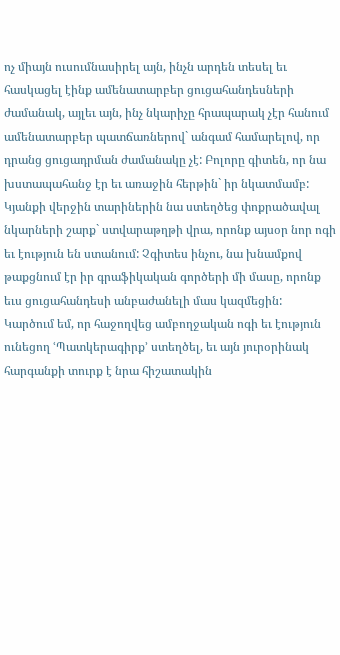ոչ միայն ուսումնասիրել այն, ինչն արդեն տեսել եւ հասկացել էինք ամենատարբեր ցուցահանդեսների ժամանակ, այլեւ այն, ինչ նկարիչը հրապարակ չէր հանում ամենատարբեր պատճառներով` անգամ համարելով, որ դրանց ցուցադրման ժամանակը չէ: Բոլորը գիտեն, որ նա խստապահանջ էր եւ առաջին հերթին` իր նկատմամբ:
Կյանքի վերջին տարիներին նա ստեղծեց փոքրածավալ նկարների շարք` ստվարաթղթի վրա, որոնք այսօր նոր ոգի եւ էություն են ստանում: Չգիտես ինչու, նա խնամքով թաքցնում էր իր գրաֆիկական գործերի մի մասը, որոնք եւս ցուցահանդեսի անբաժանելի մաս կազմեցին:
Կարծում եմ, որ հաջողվեց ամբողջական ոգի եւ էություն ունեցող ՙՊատկերագիրք՚ ստեղծել, եւ այն յուրօրինակ հարգանքի տուրք է նրա հիշատակին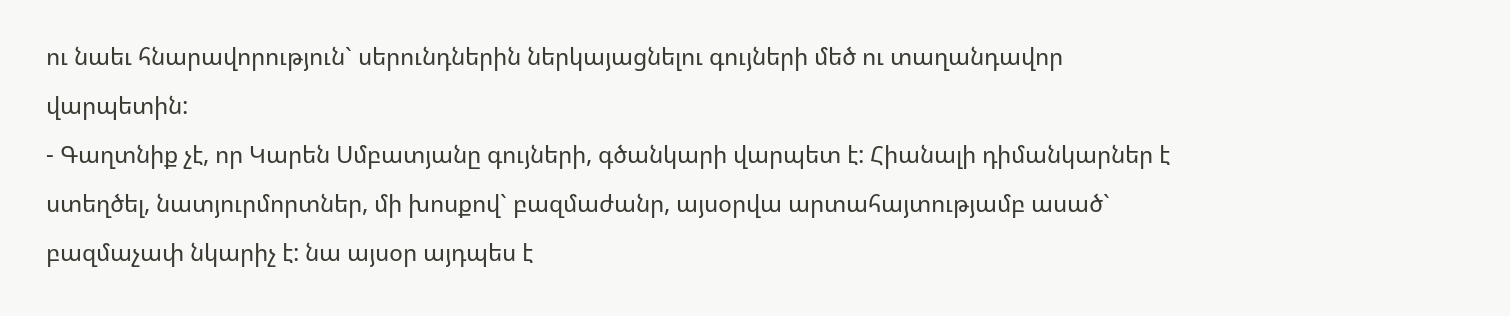ու նաեւ հնարավորություն` սերունդներին ներկայացնելու գույների մեծ ու տաղանդավոր վարպետին:
- Գաղտնիք չէ, որ Կարեն Սմբատյանը գույների, գծանկարի վարպետ է: Հիանալի դիմանկարներ է ստեղծել, նատյուրմորտներ, մի խոսքով` բազմաժանր, այսօրվա արտահայտությամբ ասած` բազմաչափ նկարիչ է: նա այսօր այդպես է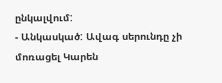ընկալվում:
- Անկասկած: Ավագ սերունդը չի մոռացել Կարեն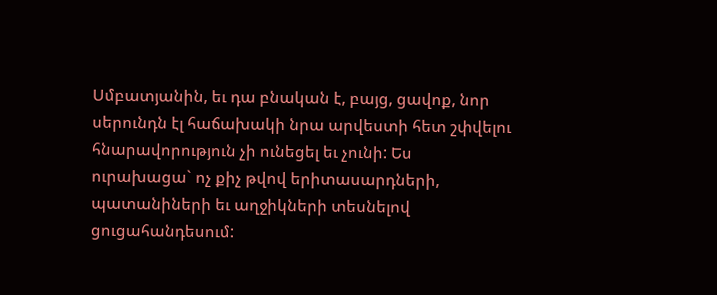Սմբատյանին, եւ դա բնական է, բայց, ցավոք, նոր սերունդն էլ հաճախակի նրա արվեստի հետ շփվելու հնարավորություն չի ունեցել եւ չունի: Ես ուրախացա` ոչ քիչ թվով երիտասարդների, պատանիների եւ աղջիկների տեսնելով ցուցահանդեսում: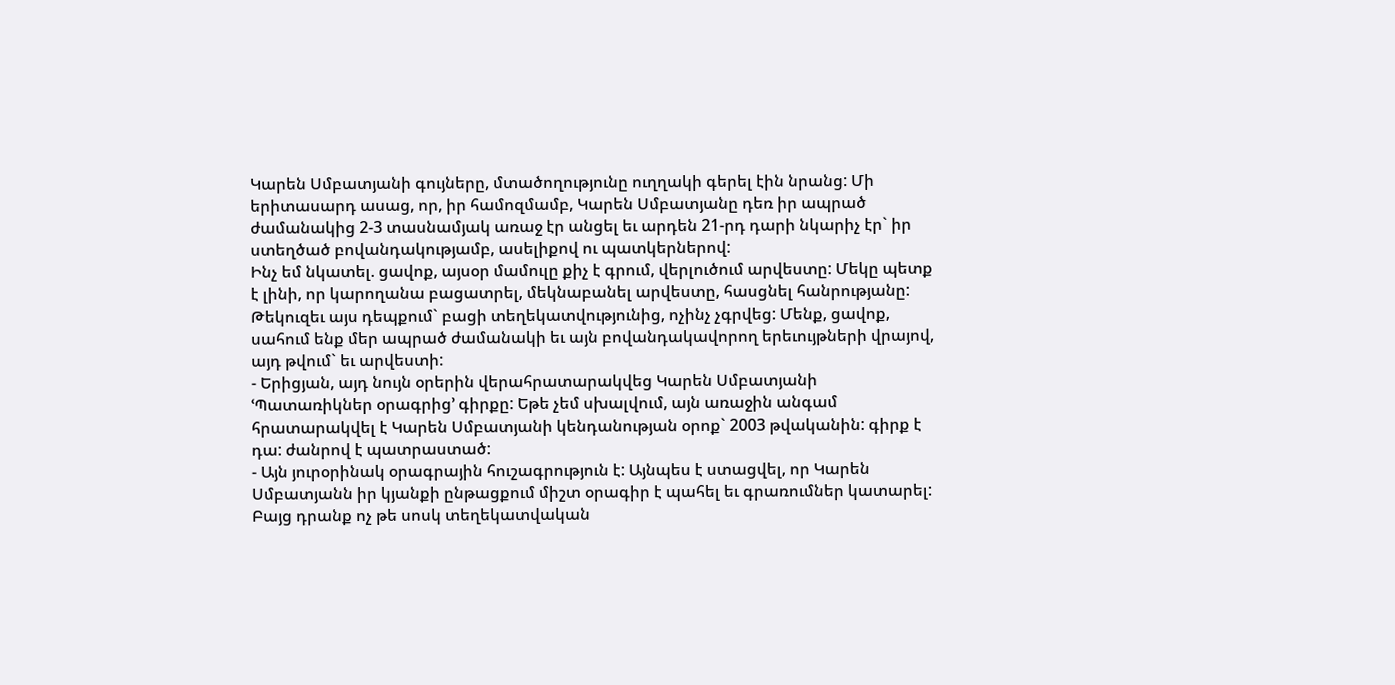Կարեն Սմբատյանի գույները, մտածողությունը ուղղակի գերել էին նրանց: Մի երիտասարդ ասաց, որ, իր համոզմամբ, Կարեն Սմբատյանը դեռ իր ապրած ժամանակից 2-3 տասնամյակ առաջ էր անցել եւ արդեն 21-րդ դարի նկարիչ էր` իր ստեղծած բովանդակությամբ, ասելիքով ու պատկերներով:
Ինչ եմ նկատել. ցավոք, այսօր մամուլը քիչ է գրում, վերլուծում արվեստը: Մեկը պետք է լինի, որ կարողանա բացատրել, մեկնաբանել արվեստը, հասցնել հանրությանը:
Թեկուզեւ այս դեպքում` բացի տեղեկատվությունից, ոչինչ չգրվեց: Մենք, ցավոք, սահում ենք մեր ապրած ժամանակի եւ այն բովանդակավորող երեւույթների վրայով, այդ թվում` եւ արվեստի:
- Երիցյան, այդ նույն օրերին վերահրատարակվեց Կարեն Սմբատյանի ՙՊատառիկներ օրագրից՚ գիրքը: Եթե չեմ սխալվում, այն առաջին անգամ հրատարակվել է Կարեն Սմբատյանի կենդանության օրոք` 2003 թվականին: գիրք է դա: ժանրով է պատրաստած:
- Այն յուրօրինակ օրագրային հուշագրություն է: Այնպես է ստացվել, որ Կարեն Սմբատյանն իր կյանքի ընթացքում միշտ օրագիր է պահել եւ գրառումներ կատարել: Բայց դրանք ոչ թե սոսկ տեղեկատվական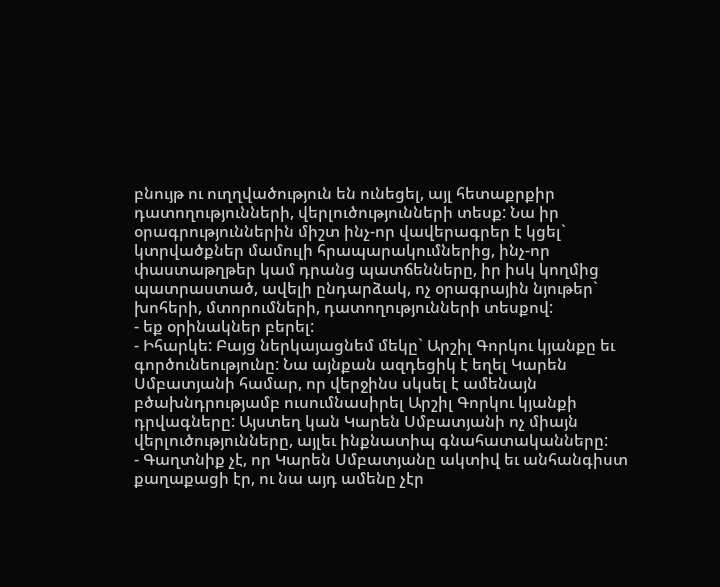բնույթ ու ուղղվածություն են ունեցել, այլ հետաքրքիր դատողությունների, վերլուծությունների տեսք: Նա իր օրագրություններին միշտ ինչ-որ վավերագրեր է կցել` կտրվածքներ մամուլի հրապարակումներից, ինչ-որ փաստաթղթեր կամ դրանց պատճենները, իր իսկ կողմից պատրաստած, ավելի ընդարձակ, ոչ օրագրային նյութեր` խոհերի, մտորումների, դատողությունների տեսքով:
- եք օրինակներ բերել:
- Իհարկե: Բայց ներկայացնեմ մեկը` Արշիլ Գորկու կյանքը եւ գործունեությունը: Նա այնքան ազդեցիկ է եղել Կարեն Սմբատյանի համար, որ վերջինս սկսել է ամենայն բծախնդրությամբ ուսումնասիրել Արշիլ Գորկու կյանքի դրվագները: Այստեղ կան Կարեն Սմբատյանի ոչ միայն վերլուծությունները, այլեւ ինքնատիպ գնահատականները:
- Գաղտնիք չէ, որ Կարեն Սմբատյանը ակտիվ եւ անհանգիստ քաղաքացի էր, ու նա այդ ամենը չէր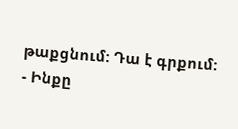թաքցնում: Դա է գրքում:
- Ինքը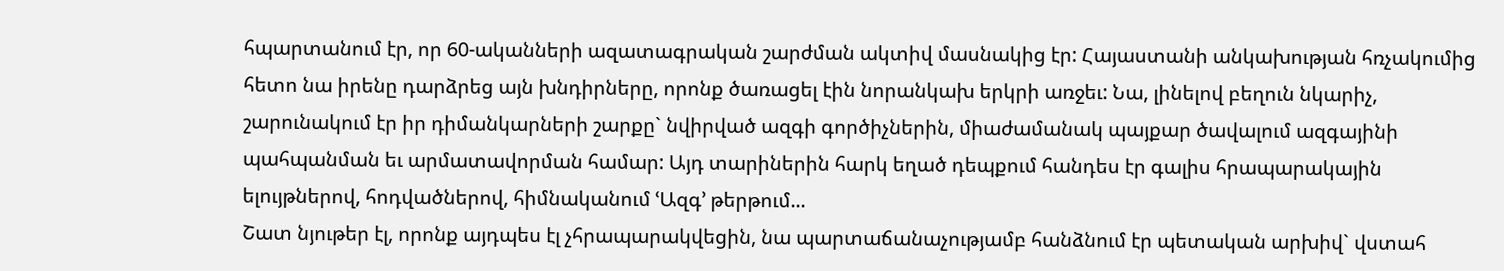հպարտանում էր, որ 60-ականների ազատագրական շարժման ակտիվ մասնակից էր: Հայաստանի անկախության հռչակումից հետո նա իրենը դարձրեց այն խնդիրները, որոնք ծառացել էին նորանկախ երկրի առջեւ: Նա, լինելով բեղուն նկարիչ, շարունակում էր իր դիմանկարների շարքը` նվիրված ազգի գործիչներին, միաժամանակ պայքար ծավալում ազգայինի պահպանման եւ արմատավորման համար: Այդ տարիներին հարկ եղած դեպքում հանդես էր գալիս հրապարակային ելույթներով, հոդվածներով, հիմնականում ՙԱզգ՚ թերթում...
Շատ նյութեր էլ, որոնք այդպես էլ չհրապարակվեցին, նա պարտաճանաչությամբ հանձնում էր պետական արխիվ` վստահ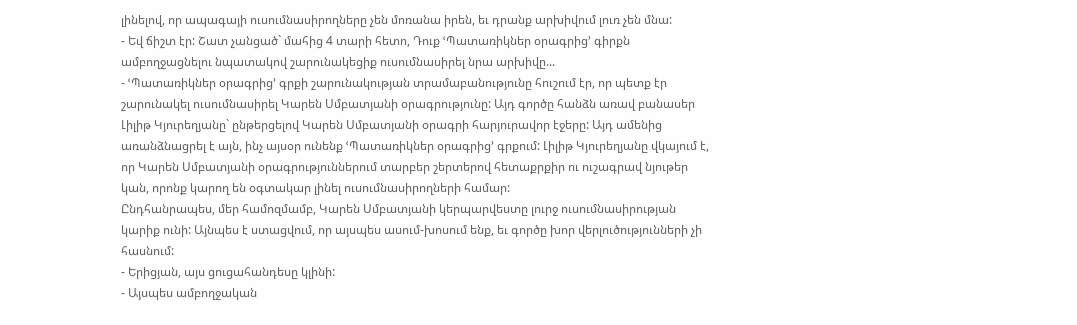լինելով, որ ապագայի ուսումնասիրողները չեն մոռանա իրեն, եւ դրանք արխիվում լուռ չեն մնա:
- Եվ ճիշտ էր: Շատ չանցած` մահից 4 տարի հետո, Դուք ՙՊատառիկներ օրագրից՚ գիրքն ամբողջացնելու նպատակով շարունակեցիք ուսումնասիրել նրա արխիվը...
- ՙՊատառիկներ օրագրից՚ գրքի շարունակության տրամաբանությունը հուշում էր, որ պետք էր շարունակել ուսումնասիրել Կարեն Սմբատյանի օրագրությունը: Այդ գործը հանձն առավ բանասեր Լիլիթ Կյուրեղյանը` ընթերցելով Կարեն Սմբատյանի օրագրի հարյուրավոր էջերը: Այդ ամենից առանձնացրել է այն, ինչ այսօր ունենք ՙՊատառիկներ օրագրից՚ գրքում: Լիլիթ Կյուրեղյանը վկայում է, որ Կարեն Սմբատյանի օրագրություններում տարբեր շերտերով հետաքրքիր ու ուշագրավ նյութեր կան, որոնք կարող են օգտակար լինել ուսումնասիրողների համար:
Ընդհանրապես, մեր համոզմամբ, Կարեն Սմբատյանի կերպարվեստը լուրջ ուսումնասիրության կարիք ունի: Այնպես է ստացվում, որ այսպես ասում-խոսում ենք, եւ գործը խոր վերլուծությունների չի հասնում:
- Երիցյան, այս ցուցահանդեսը կլինի:
- Այսպես ամբողջական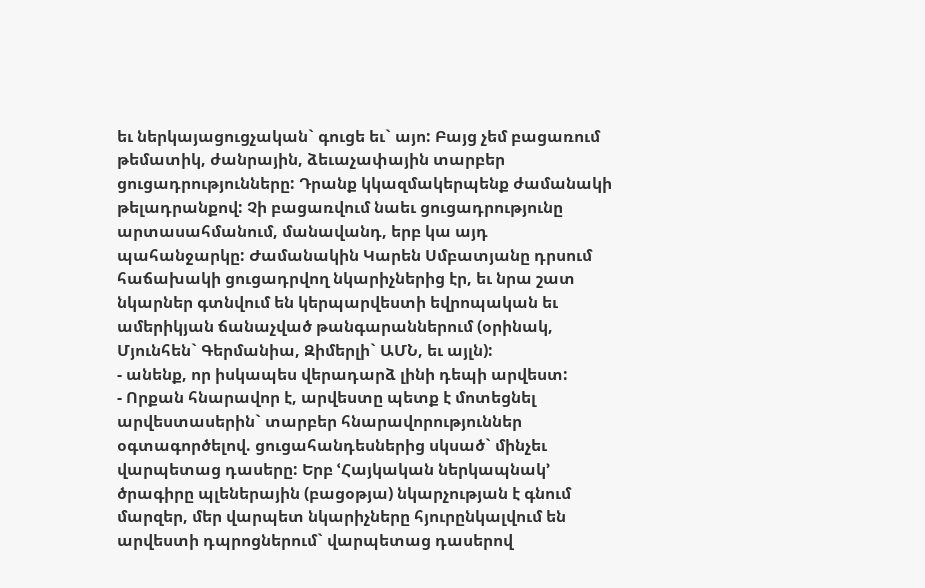եւ ներկայացուցչական` գուցե եւ` այո: Բայց չեմ բացառում թեմատիկ, ժանրային, ձեւաչափային տարբեր ցուցադրությունները: Դրանք կկազմակերպենք ժամանակի թելադրանքով: Չի բացառվում նաեւ ցուցադրությունը արտասահմանում, մանավանդ, երբ կա այդ պահանջարկը: Ժամանակին Կարեն Սմբատյանը դրսում հաճախակի ցուցադրվող նկարիչներից էր, եւ նրա շատ նկարներ գտնվում են կերպարվեստի եվրոպական եւ ամերիկյան ճանաչված թանգարաններում (օրինակ, Մյունհեն` Գերմանիա, Զիմերլի` ԱՄՆ, եւ այլն):
- անենք, որ իսկապես վերադարձ լինի դեպի արվեստ:
- Որքան հնարավոր է, արվեստը պետք է մոտեցնել արվեստասերին` տարբեր հնարավորություններ օգտագործելով. ցուցահանդեսներից սկսած` մինչեւ վարպետաց դասերը: Երբ ՙՀայկական ներկապնակ՚ ծրագիրը պլեներային (բացօթյա) նկարչության է գնում մարզեր, մեր վարպետ նկարիչները հյուրընկալվում են արվեստի դպրոցներում` վարպետաց դասերով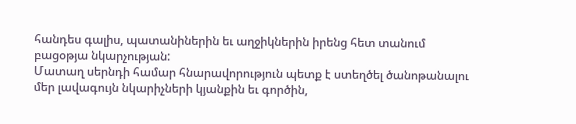հանդես գալիս, պատանիներին եւ աղջիկներին իրենց հետ տանում բացօթյա նկարչության:
Մատաղ սերնդի համար հնարավորություն պետք է ստեղծել ծանոթանալու մեր լավագույն նկարիչների կյանքին եւ գործին,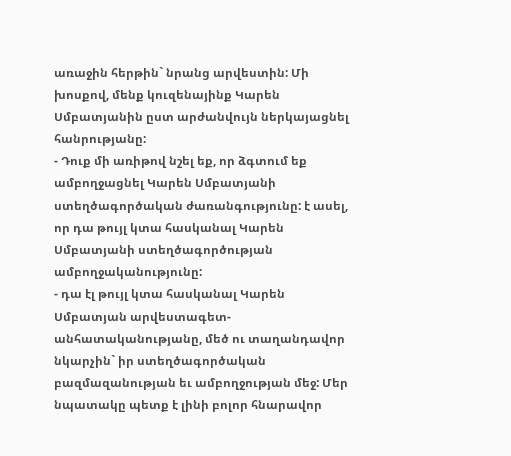առաջին հերթին` նրանց արվեստին: Մի խոսքով, մենք կուզենայինք Կարեն Սմբատյանին ըստ արժանվույն ներկայացնել հանրությանը:
- Դուք մի առիթով նշել եք, որ ձգտում եք ամբողջացնել Կարեն Սմբատյանի ստեղծագործական ժառանգությունը: է ասել, որ դա թույլ կտա հասկանալ Կարեն Սմբատյանի ստեղծագործության ամբողջականությունը:
- դա էլ թույլ կտա հասկանալ Կարեն Սմբատյան արվեստագետ-անհատականությանը, մեծ ու տաղանդավոր նկարչին` իր ստեղծագործական բազմազանության եւ ամբողջության մեջ: Մեր նպատակը պետք է լինի բոլոր հնարավոր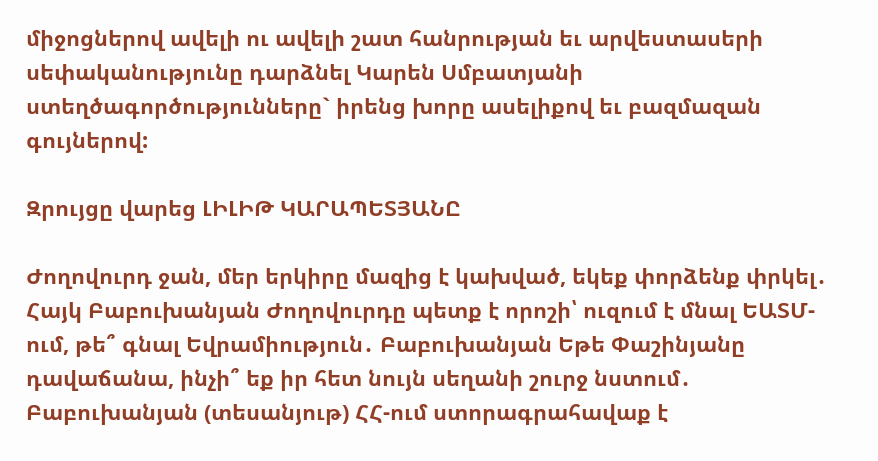միջոցներով ավելի ու ավելի շատ հանրության եւ արվեստասերի սեփականությունը դարձնել Կարեն Սմբատյանի ստեղծագործությունները` իրենց խորը ասելիքով եւ բազմազան գույներով:

Զրույցը վարեց ԼԻԼԻԹ ԿԱՐԱՊԵՏՅԱՆԸ

Ժողովուրդ ջան, մեր երկիրը մազից է կախված, եկեք փորձենք փրկել․ Հայկ Բաբուխանյան Ժողովուրդը պետք է որոշի՝ ուզում է մնալ ԵԱՏՄ-ում, թե՞ գնալ Եվրամիություն․ Բաբուխանյան Եթե Փաշինյանը դավաճանա, ինչի՞ եք իր հետ նույն սեղանի շուրջ նստում․ Բաբուխանյան (տեսանյութ) ՀՀ-ում ստորագրահավաք է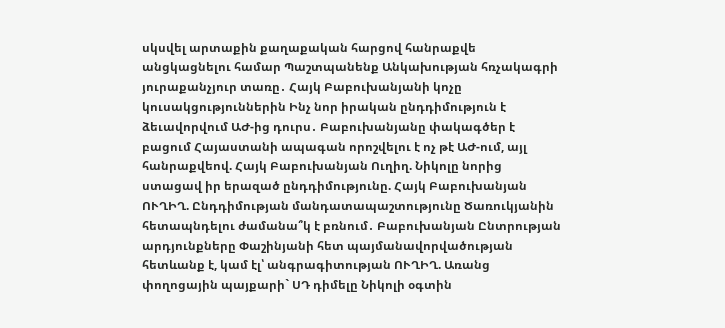սկսվել արտաքին քաղաքական հարցով հանրաքվե անցկացնելու համար Պաշտպանենք Անկախության հռչակագրի յուրաքանչյուր տառը․ Հայկ Բաբուխանյանի կոչը կուսակցություններին Ինչ նոր իրական ընդդիմություն է ձեւավորվում ԱԺ-ից դուրս․ Բաբուխանյանը փակագծեր է բացում Հայաստանի ապագան որոշվելու է ոչ թէ ԱԺ-ում, այլ հանրաքվեով. Հայկ Բաբուխանյան Ուղիղ. Նիկոլը նորից ստացավ իր երազած ընդդիմությունը. Հայկ Բաբուխանյան ՈՒՂԻՂ. Ընդդիմության մանդատապաշտությունը Ծառուկյանին հետապնդելու ժամանա՞կ է բռնում․ Բաբուխանյան Ընտրության արդյունքները Փաշինյանի հետ պայմանավորվածության հետևանք է, կամ էլ՝ անգրագիտության ՈՒՂԻՂ. Առանց փողոցային պայքարի` ՍԴ դիմելը Նիկոլի օգտին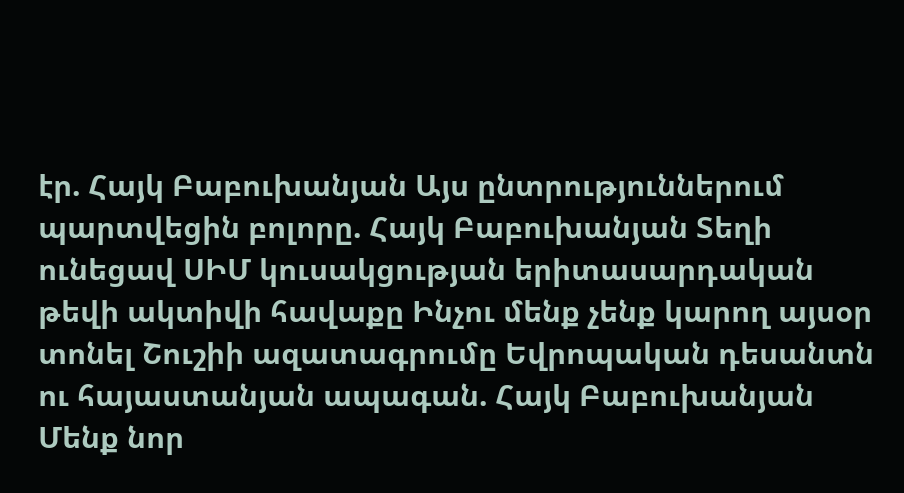էր. Հայկ Բաբուխանյան Այս ընտրություններում պարտվեցին բոլորը. Հայկ Բաբուխանյան Տեղի ունեցավ ՍԻՄ կուսակցության երիտասարդական թեվի ակտիվի հավաքը Ինչու մենք չենք կարող այսօր տոնել Շուշիի ազատագրումը Եվրոպական դեսանտն ու հայաստանյան ապագան. Հայկ Բաբուխանյան Մենք նոր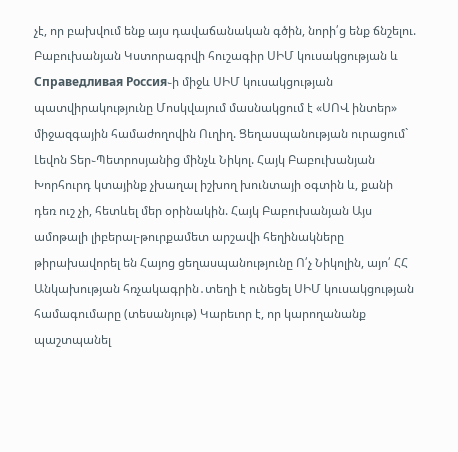չէ, որ բախվում ենք այս դավաճանական գծին, նորի՛ց ենք ճնշելու. Բաբուխանյան Կստորագրվի հուշագիր ՍԻՄ կուսակցության և Справедливая Россия֊ի միջև ՍԻՄ կուսակցության պատվիրակությունը Մոսկվայում մասնակցում է «ՍՈՎ ինտեր» միջազգային համաժողովին Ուղիղ. Ցեղասպանության ուրացում` Լեվոն Տեր֊Պետրոսյանից մինչև Նիկոլ. Հայկ Բաբուխանյան Խորհուրդ կտայինք չխաղալ իշխող խունտայի օգտին և, քանի դեռ ուշ չի, հետևել մեր օրինակին. Հայկ Բաբուխանյան Այս ամոթալի լիբերալ-թուրքամետ արշավի հեղինակները թիրախավորել են Հայոց ցեղասպանությունը Ո՛չ Նիկոլին, այո՛ ՀՀ Անկախության հռչակագրին․տեղի է ունեցել ՍԻՄ կուսակցության համագումարը (տեսանյութ) Կարեւոր է, որ կարողանանք պաշտպանել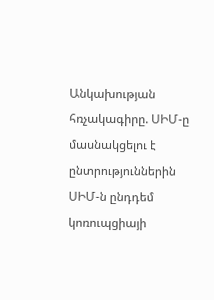Անկախության հռչակագիրը. ՍԻՄ-ը մասնակցելու է ընտրություններին ՍԻՄ-ն ընդդեմ կոռուպցիայի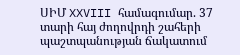ՍԻՄ XXVIII համագումար. 37 տարի հայ ժողովրդի շահերի պաշտպանության ճակատում